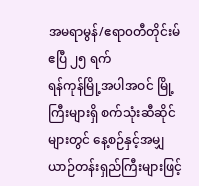အမရာမွန်/ဧရာ၀တီတိုင်းမ်
ဧပြီ ၂၅ ရက်
ရန်ကုန်မြို့အပါအဝင် မြို့ကြီးများရှိ စက်သုံးဆီဆိုင်များတွင် နေ့စဉ်နှင့်အမျှ ယာဉ်တန်းရှည်ကြီးများဖြင့်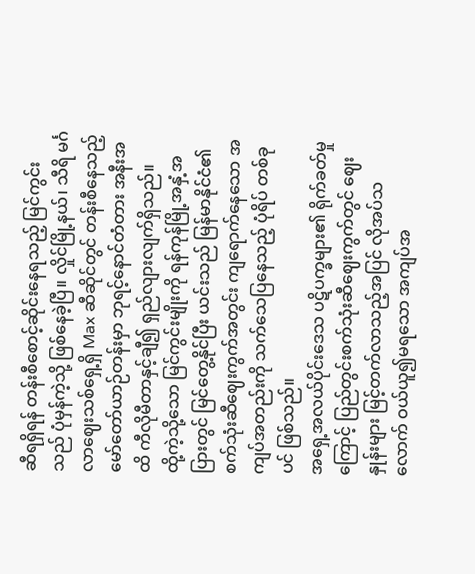ဆီရရှိရန် တန်းစီစောင့်ဆိုင်းနေရသည့် မြင်ကွင်းသည် ပုံမှန်ကဲ့သို့ ဖြစ်နေခဲ့ပြီ။ လှိုင်မြို့နယ်၊ သီရိ မင်္ဂလာဈေးသစ်ရှေ့ရှိ Max ဆီဆိုင်တွင် တန်းစီနေသည့် မော်တော်ယာဉ်တန်းမှာ ဘုရင့်နောင်တံတား အနီးအထိ ကီလိုမီတာနှင့်ချီ၍ ရှည်လျားလျက်ရှိသည်။
ထို့ကဲ့သို့သော မြင်ကွင်းမျိုးကို ရန်ကုန်မြို့အနှံ့အပြားတွင် မြင်တွေ့နိုင်ပြီး ယင်းသည် မြန်မာနိုင်ငံ၏ စက်သုံးဆီဈေးကွက်အတွင်း ကျရောက်နေသော အကျပ်အတည်းကို သက်သေပြနေသည့် ပုံရိပ် တစ်ခုပင် ဖြစ်သည်။
အရှေ့အလယ်ပိုင်းဒေသ ပဋိပက္ခများ၏ ရိုက်ခတ်မှုကြောင့် ပြည်တွင်းစက်သုံးဆီဈေးကွက်တွင် ဈေးနှုန်းများ မြင့်တက်လာသည့်အပြင် လိုအပ်သလောက် ဝယ်ယူ၍မရသော အကျပ်အ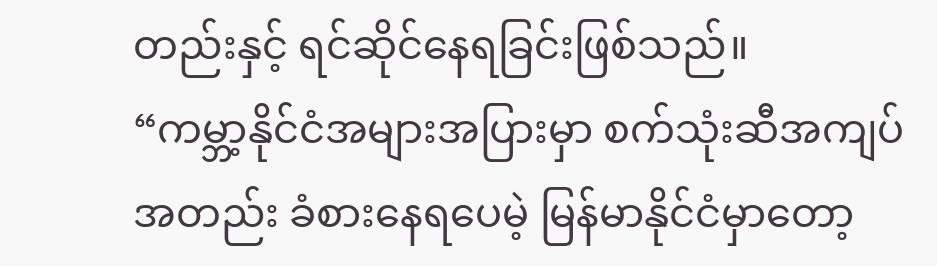တည်းနှင့် ရင်ဆိုင်နေရခြင်းဖြစ်သည်။
“ကမ္ဘာ့နိုင်ငံအများအပြားမှာ စက်သုံးဆီအကျပ်အတည်း ခံစားနေရပေမဲ့ မြန်မာနိုင်ငံမှာတော့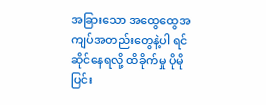အခြားသော အထွေထွေအကျပ်အတည်းတွေနဲ့ပါ ရင်ဆိုင်နေရလို့ ထိခိုက်မှု ပိုမိုပြင်း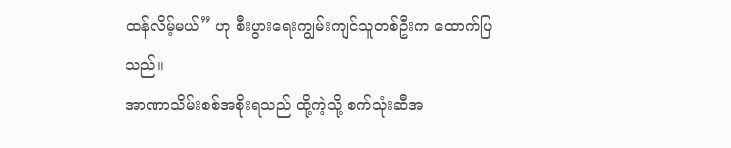ထန်လိမ့်မယ်” ဟု စီးပွားရေးကျွမ်းကျင်သူတစ်ဦးက ထောက်ပြသည်။
အာဏာသိမ်းစစ်အစိုးရသည် ထို့ကဲ့သို့ စက်သုံးဆီအ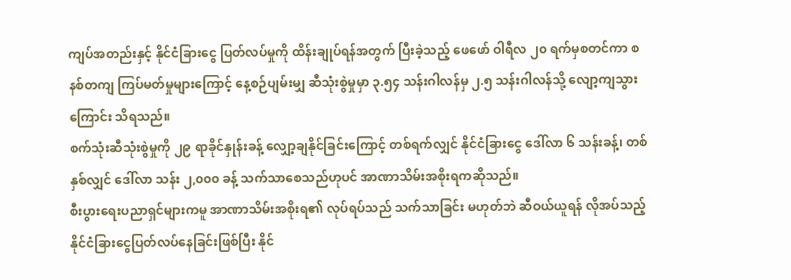ကျပ်အတည်းနှင့် နိုင်ငံခြားငွေ ပြတ်လပ်မှုကို ထိန်းချုပ်ရန်အတွက် ပြီးခဲ့သည့် ဖေဖော် ဝါရီလ ၂၀ ရက်မှစတင်ကာ စနစ်တကျ ကြပ်မတ်မှုများကြောင့် နေ့စဉ်ပျမ်းမျှ ဆီသုံးစွဲမှုမှာ ၃.၅၄ သန်းဂါလန်မှ ၂.၅ သန်းဂါလန်သို့ လျော့ကျသွားကြောင်း သိရသည်။
စက်သုံးဆီသုံးစွဲမှုကို ၂၉ ရာခိုင်နှုန်းခန့် လျှော့ချနိုင်ခြင်းကြောင့် တစ်ရက်လျှင် နိုင်ငံခြားငွေ ဒေါ်လာ ၆ သန်းခန့်၊ တစ်နှစ်လျှင် ဒေါ်လာ သန်း ၂,၀၀၀ ခန့် သက်သာစေသည်ဟုပင် အာဏာသိမ်းအစိုးရကဆိုသည်။
စီးပွားရေးပညာရှင်များကမူ အာဏာသိမ်းအစိုးရ၏ လုပ်ရပ်သည် သက်သာခြင်း မဟုတ်ဘဲ ဆီဝယ်ယူရန် လိုအပ်သည့် နိုင်ငံခြားငွေပြတ်လပ်နေခြင်းဖြစ်ပြီး နိုင်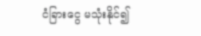ငံခြားငွေ မသုံးနိုင်၍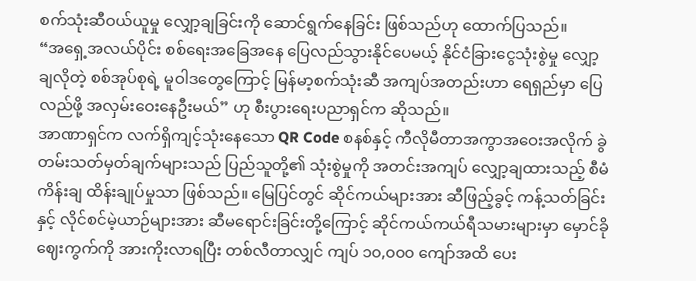စက်သုံးဆီဝယ်ယူမှု လျှော့ချခြင်းကို ဆောင်ရွက်နေခြင်း ဖြစ်သည်ဟု ထောက်ပြသည်။
“အရှေ့အလယ်ပိုင်း စစ်ရေးအခြေအနေ ပြေလည်သွားနိုင်ပေမယ့် နိုင်ငံခြားငွေသုံးစွဲမှု လျှော့ချလိုတဲ့ စစ်အုပ်စုရဲ့ မူဝါဒတွေကြောင့် မြန်မာ့စက်သုံးဆီ အကျပ်အတည်းဟာ ရေရှည်မှာ ပြေလည်ဖို့ အလှမ်းဝေးနေဦးမယ်” ဟု စီးပွားရေးပညာရှင်က ဆိုသည်။
အာဏာရှင်က လက်ရှိကျင့်သုံးနေသော QR Code စနစ်နှင့် ကီလိုမီတာအကွာအဝေးအလိုက် ခွဲတမ်းသတ်မှတ်ချက်များသည် ပြည်သူတို့၏ သုံးစွဲမှုကို အတင်းအကျပ် လျှော့ချထားသည့် စီမံကိန်းချ ထိန်းချုပ်မှုသာ ဖြစ်သည်။ မြေပြင်တွင် ဆိုင်ကယ်များအား ဆီဖြည့်ခွင့် ကန့်သတ်ခြင်းနှင့် လိုင်စင်မဲ့ယာဉ်များအား ဆီမရောင်းခြင်းတို့ကြောင့် ဆိုင်ကယ်ကယ်ရီသမားများမှာ မှောင်ခိုဈေးကွက်ကို အားကိုးလာရပြီး တစ်လီတာလျှင် ကျပ် ၁၀,၀၀၀ ကျော်အထိ ပေး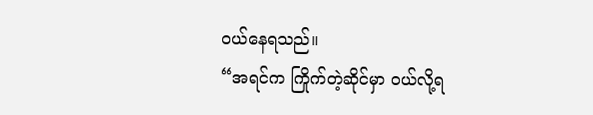ဝယ်နေရသည်။
“အရင်က ကြိုက်တဲ့ဆိုင်မှာ ဝယ်လို့ရ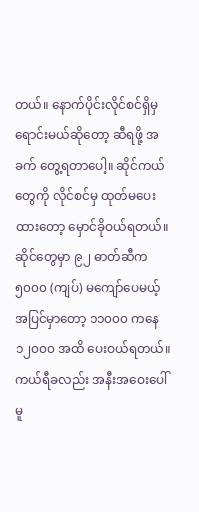တယ်။ နောက်ပိုင်းလိုင်စင်ရှိမှ ရောင်းမယ်ဆိုတော့ ဆီရဖို့ အခက် တွေ့ရတာပေါ့။ ဆိုင်ကယ်တွေကို လိုင်စင်မှ ထုတ်မပေးထားတော့ မှောင်ခိုဝယ်ရတယ်။ ဆိုင်တွေမှာ ၉၂ ဓာတ်ဆီက ၅၀၀၀ (ကျပ်) မကျော်ပေမယ့် အပြင်မှာတော့ ၁၁၀၀၀ ကနေ ၁၂၀၀၀ အထိ ပေးဝယ်ရတယ်။ ကယ်ရီခလည်း အနီးအဝေးပေါ် မူ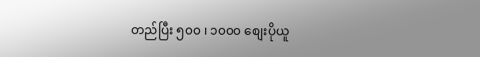တည်ပြီး ၅၀၀ ၊ ၁၀၀၀ စျေးပိုယူ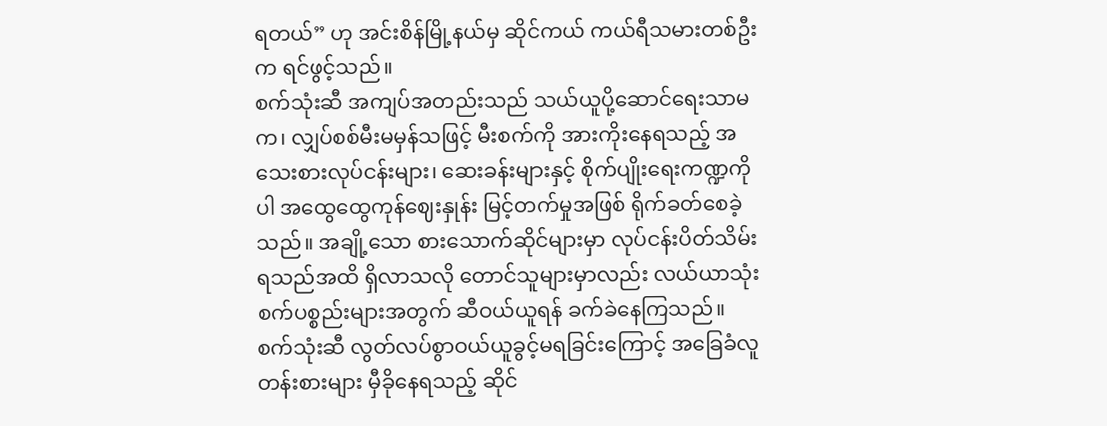ရတယ်” ဟု အင်းစိန်မြို့နယ်မှ ဆိုင်ကယ် ကယ်ရီသမားတစ်ဦးက ရင်ဖွင့်သည်။
စက်သုံးဆီ အကျပ်အတည်းသည် သယ်ယူပို့ဆောင်ရေးသာမက၊ လျှပ်စစ်မီးမမှန်သဖြင့် မီးစက်ကို အားကိုးနေရသည့် အသေးစားလုပ်ငန်းများ၊ ဆေးခန်းများနှင့် စိုက်ပျိုးရေးကဏ္ဍကိုပါ အထွေထွေကုန်ဈေးနှုန်း မြင့်တက်မှုအဖြစ် ရိုက်ခတ်စေခဲ့သည်။ အချို့သော စားသောက်ဆိုင်များမှာ လုပ်ငန်းပိတ်သိမ်းရသည်အထိ ရှိလာသလို တောင်သူများမှာလည်း လယ်ယာသုံးစက်ပစ္စည်းများအတွက် ဆီဝယ်ယူရန် ခက်ခဲနေကြသည်။
စက်သုံးဆီ လွတ်လပ်စွာဝယ်ယူခွင့်မရခြင်းကြောင့် အခြေခံလူတန်းစားများ မှီခိုနေရသည့် ဆိုင်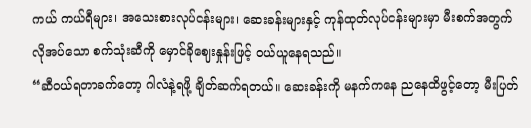ကယ် ကယ်ရီများ၊ အသေးစားလုပ်ငန်းများ၊ ဆေးခန်းများနှင့် ကုန်ထုတ်လုပ်ငန်းများမှာ မီးစက်အတွက် လိုအပ်သော စက်သုံးဆီကို မှောင်ခိုဈေးနှုန်းဖြင့် ဝယ်ယူနေရသည်။
“ဆီဝယ်ရတာခက်တော့ ဂါလံနဲ့ရဖို့ ချိတ်ဆက်ရတယ်။ ဆေးခန်းကို မနက်ကနေ ညနေထိဖွင့်တော့ မီးပြတ်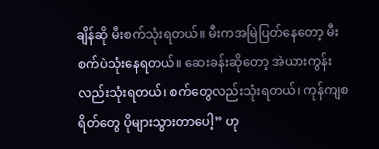ချိန်ဆို မီးစက်သုံးရတယ်။ မီးကအမြဲပြတ်နေတော့ မီးစက်ပဲသုံးနေရတယ်။ ဆေးခန်းဆိုတော့ အဲယားကွန်းလည်းသုံးရတယ်၊ စက်တွေလည်းသုံးရတယ်၊ ကုန်ကျစရိတ်တွေ ပိုများသွားတာပေါ့” ဟု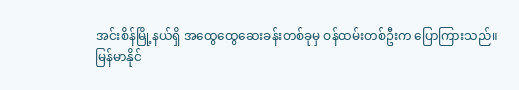အင်းစိန်မြို့နယ်ရှိ အထွေထွေဆေးခန်းတစ်ခုမှ ဝန်ထမ်းတစ်ဦးက ပြောကြားသည်။
မြန်မာနိုင်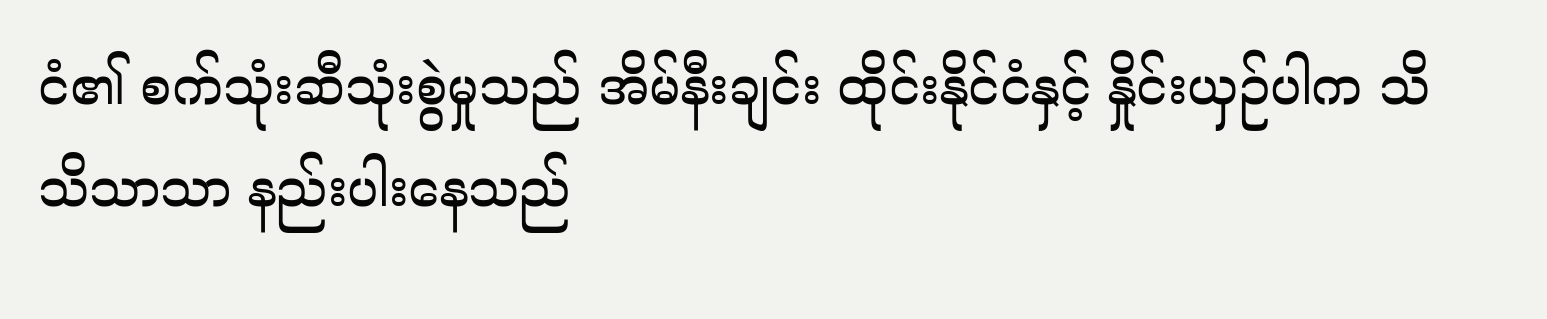ငံ၏ စက်သုံးဆီသုံးစွဲမှုသည် အိမ်နီးချင်း ထိုင်းနိုင်ငံနှင့် နှိုင်းယှဉ်ပါက သိသိသာသာ နည်းပါးနေသည်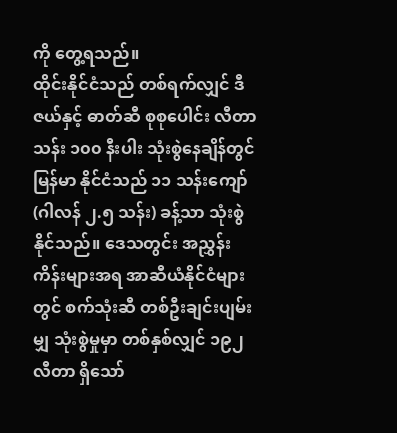ကို တွေ့ရသည်။
ထိုင်းနိုင်ငံသည် တစ်ရက်လျှင် ဒီဇယ်နှင့် ဓာတ်ဆီ စုစုပေါင်း လီတာ သန်း ၁၀၀ နီးပါး သုံးစွဲနေချိန်တွင် မြန်မာ နိုင်ငံသည် ၁၁ သန်းကျော် (ဂါလန် ၂.၅ သန်း) ခန့်သာ သုံးစွဲနိုင်သည်။ ဒေသတွင်း အညွှန်း ကိန်းများအရ အာဆီယံနိုင်ငံများတွင် စက်သုံးဆီ တစ်ဦးချင်းပျမ်းမျှ သုံးစွဲမှုမှာ တစ်နှစ်လျှင် ၁၉၂ လီတာ ရှိသော်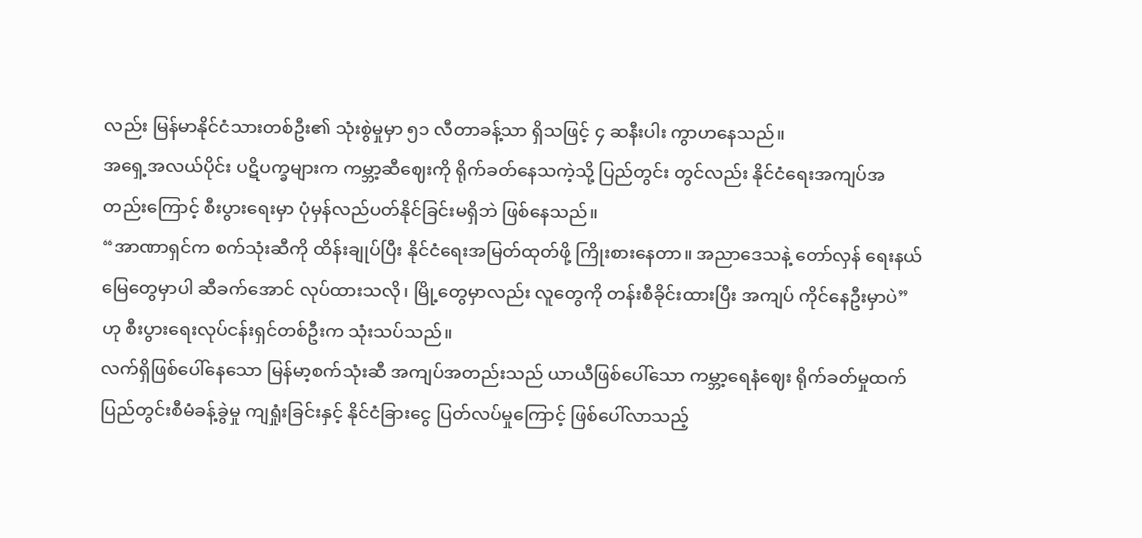လည်း မြန်မာနိုင်ငံသားတစ်ဦး၏ သုံးစွဲမှုမှာ ၅၁ လီတာခန့်သာ ရှိသဖြင့် ၄ ဆနီးပါး ကွာဟနေသည်။
အရှေ့အလယ်ပိုင်း ပဋိပက္ခများက ကမ္ဘာ့ဆီဈေးကို ရိုက်ခတ်နေသကဲ့သို့ ပြည်တွင်း တွင်လည်း နိုင်ငံရေးအကျပ်အတည်းကြောင့် စီးပွားရေးမှာ ပုံမှန်လည်ပတ်နိုင်ခြင်းမရှိဘဲ ဖြစ်နေသည်။
“အာဏာရှင်က စက်သုံးဆီကို ထိန်းချုပ်ပြီး နိုင်ငံရေးအမြတ်ထုတ်ဖို့ ကြိုးစားနေတာ။ အညာဒေသနဲ့ တော်လှန် ရေးနယ်မြေတွေမှာပါ ဆီခက်အောင် လုပ်ထားသလို၊ မြို့တွေမှာလည်း လူတွေကို တန်းစီခိုင်းထားပြီး အကျပ် ကိုင်နေဦးမှာပဲ” ဟု စီးပွားရေးလုပ်ငန်းရှင်တစ်ဦးက သုံးသပ်သည်။
လက်ရှိဖြစ်ပေါ်နေသော မြန်မာ့စက်သုံးဆီ အကျပ်အတည်းသည် ယာယီဖြစ်ပေါ်သော ကမ္ဘာ့ရေနံဈေး ရိုက်ခတ်မှုထက် ပြည်တွင်းစီမံခန့်ခွဲမှု ကျရှုံးခြင်းနှင့် နိုင်ငံခြားငွေ ပြတ်လပ်မှုကြောင့် ဖြစ်ပေါ်လာသည့်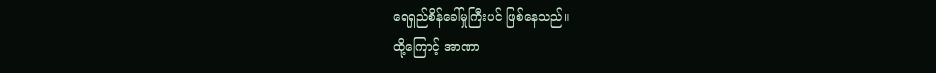ရေရှည်စိန်ခေါ်မှုကြီးပင် ဖြစ်နေသည်။
ထို့ကြောင့် အာဏာ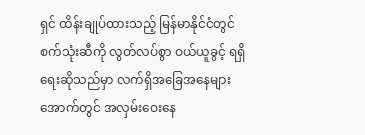ရှင် ထိန်းချုပ်ထားသည့် မြန်မာနိုင်ငံတွင် စက်သုံးဆီကို လွတ်လပ်စွာ ဝယ်ယူခွင့် ရရှိရေးဆိုသည်မှာ လက်ရှိအခြေအနေများအောက်တွင် အလှမ်းဝေးနေ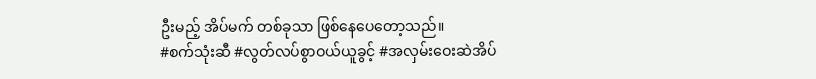ဦးမည့် အိပ်မက် တစ်ခုသာ ဖြစ်နေပေတော့သည်။
#စက်သုံးဆီ #လွတ်လပ်စွာဝယ်ယူခွင့် #အလှမ်းဝေးဆဲအိပ်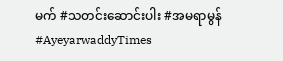မက် #သတင်းဆောင်းပါး #အမရာမွန် #AyeyarwaddyTimes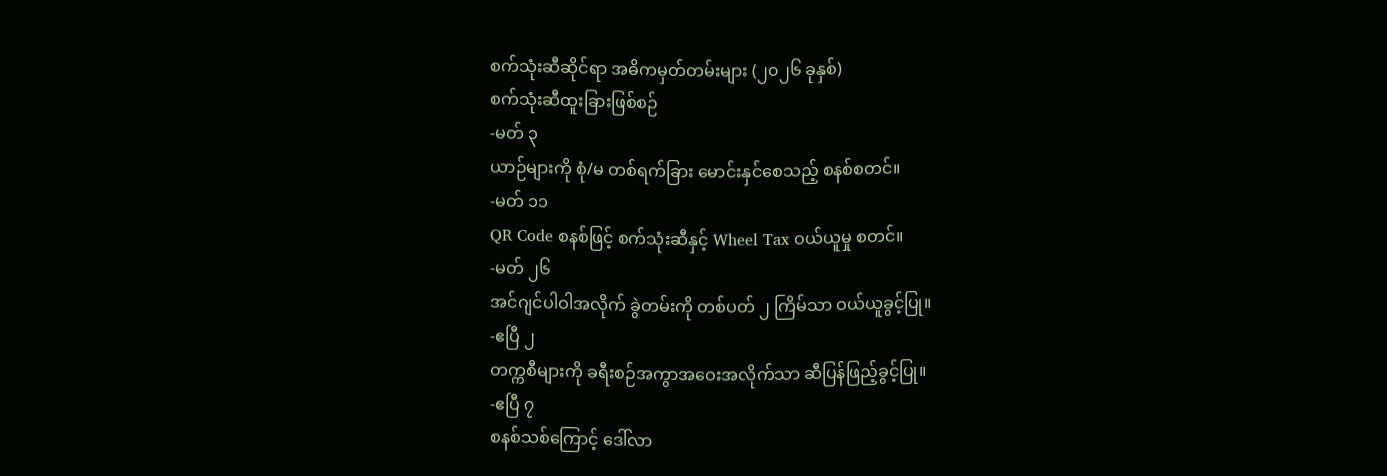စက်သုံးဆီဆိုင်ရာ အဓိကမှတ်တမ်းများ (၂၀၂၆ ခုနှစ်)
စက်သုံးဆီထူးခြားဖြစ်စဉ်
-မတ် ၃
ယာဉ်များကို စုံ/မ တစ်ရက်ခြား မောင်းနှင်စေသည့် စနစ်စတင်။
-မတ် ၁၁
QR Code စနစ်ဖြင့် စက်သုံးဆီနှင့် Wheel Tax ဝယ်ယူမှု စတင်။
-မတ် ၂၆
အင်ဂျင်ပါဝါအလိုက် ခွဲတမ်းကို တစ်ပတ် ၂ ကြိမ်သာ ဝယ်ယူခွင့်ပြု။
-ဧပြီ ၂
တက္ကစီများကို ခရီးစဉ်အကွာအဝေးအလိုက်သာ ဆီပြန်ဖြည့်ခွင့်ပြု။
-ဧပြီ ၇
စနစ်သစ်ကြောင့် ဒေါ်လာ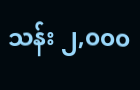သန်း ၂,၀၀၀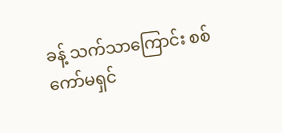ခန့် သက်သာကြောင်း စစ်ကော်မရှင်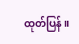ထုတ်ပြန်။